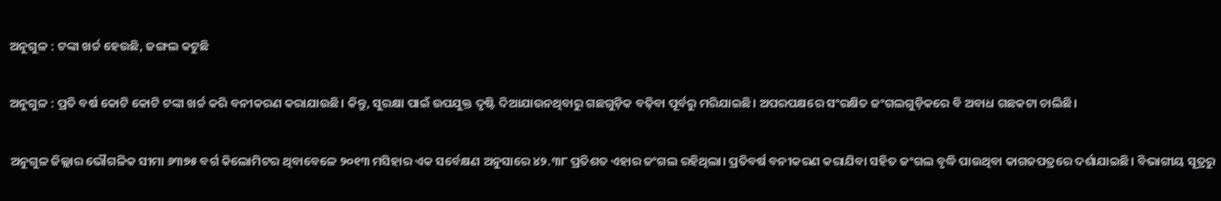ଅନୁଗୁଳ : ଟଙ୍କା ଖର୍ଚ୍ଚ ହେଉଛି, ଜଙ୍ଗଲ କଟୁଛି

ଅନୁଗୁଳ : ପ୍ରତି ବର୍ଷ କୋଟି କୋଟି ଟଙ୍କା ଖର୍ଚ୍ଚ କରି ବନୀକରଣ କରାଯାଉଛି। କିନ୍ତୁ, ସୁରକ୍ଷା ପାଇଁ ଉପଯୁକ୍ତ ଦୃଷ୍ଟି ଦିଆଯାଉନଥିବାରୁ ଗଛଗୁଡ଼ିକ ବଢ଼ିବା ପୂର୍ବରୁ ମରିଯାଇଛି। ଅପରପକ୍ଷରେ ସଂରକ୍ଷିତ ଜଂଗଲଗୁଡ଼ିକରେ ବି ଅବାଧ ଗଛକଟା ଚାଲିଛି।

ଅନୁଗୁଳ ଜିଲ୍ଲାର ଭୌଗଳିକ ସୀମା ୬୩୭୫ ବର୍ଗ କିଲୋମିଟର ଥିବାବେଳେ ୨୦୧୩ ମସିହାର ଏକ ସର୍ବେକ୍ଷଣ ଅନୁସାରେ ୪୨.୩୮ ପ୍ରତିଶତ ଏହାର ଜଂଗଲ ରହିଥିଲା। ପ୍ରତିବର୍ଷ ବନୀକରଣ କରାଯିବା ସହିତ ଜଂଗଲ ବୃଦ୍ଧି ପାଉଥିବା କାଗଜପତ୍ରରେ ଦର୍ଶାଯାଇଛି। ବିଭାଗୀୟ ସୂତ୍ରରୁ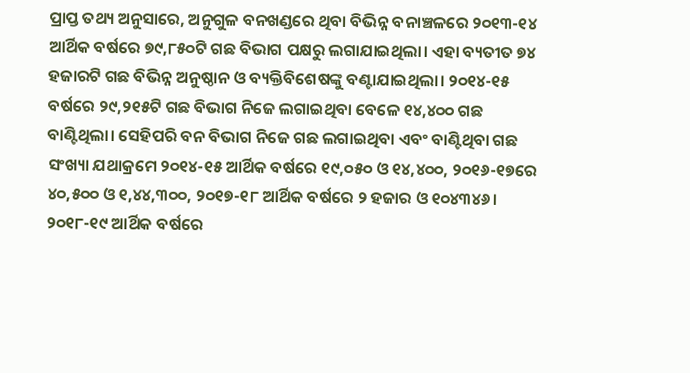ପ୍ରାପ୍ତ ତଥ୍ୟ ଅନୁସାରେ, ଅନୁଗୁଳ ବନଖଣ୍ଡରେ ଥିବା ବିଭିନ୍ନ ବନାଞ୍ଚଳରେ ୨୦୧୩-୧୪ ଆର୍ଥିକ ବର୍ଷରେ ୭୯,୮୫୦ଟି ଗଛ ବିଭାଗ ପକ୍ଷରୁ ଲଗାଯାଇଥିଲା। ଏହା ବ୍ୟତୀତ ୭୪ ହଜାରଟି ଗଛ ବିଭିନ୍ନ ଅନୁଷ୍ଠାନ ଓ ବ୍ୟକ୍ତିବିଶେଷଙ୍କୁ ବଣ୍ଟାଯାଇଥିଲା। ୨୦୧୪-୧୫ ବର୍ଷରେ ୨୯,୨୧୫ଟି ଗଛ ବିଭାଗ ନିଜେ ଲଗାଇଥିବା ବେଳେ ୧୪,୪୦୦ ଗଛ ବାଣ୍ଟିଥିଲା। ସେହିପରି ବନ ବିଭାଗ ନିଜେ ଗଛ ଲଗାଇଥିବା ଏବଂ ବାଣ୍ଟିଥିବା ଗଛ ସଂଖ୍ୟା ଯଥାକ୍ରମେ ୨୦୧୪-୧୫ ଆର୍ଥିକ ବର୍ଷରେ ୧୯,୦୫୦ ଓ ୧୪,୪୦୦, ୨୦୧୬-୧୭ରେ ୪୦,୫୦୦ ଓ ୧,୪୪,୩୦୦, ୨୦୧୭-୧୮ ଆର୍ଥିକ ବର୍ଷରେ ୨ ହଜାର ଓ ୧୦୪୩୪୬। ୨୦୧୮-୧୯ ଆର୍ଥିକ ବର୍ଷରେ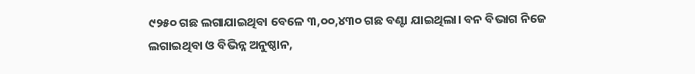୯୨୫୦ ଗଛ ଲଗାଯାଇଥିବା ବେଳେ ୩,୦୦,୪୩୦ ଗଛ ବଣ୍ଟା ଯାଇଥିଲା। ବନ ବିଭାଗ ନିଜେ ଲଗାଇଥିବା ଓ ବିଭିନ୍ନ ଅନୁଷ୍ଠାନ,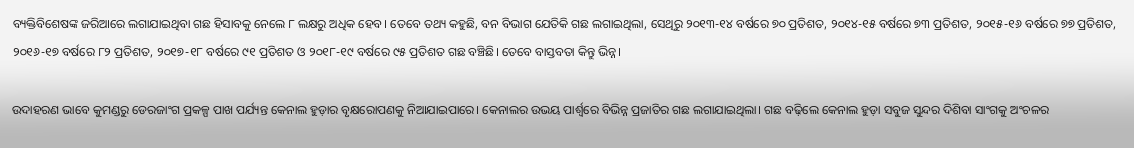ବ୍ୟକ୍ତିବିଶେଷଙ୍କ ଜରିଆରେ ଲଗାଯାଇଥିବା ଗଛ ହିସାବକୁ ନେଲେ ୮ ଲକ୍ଷରୁ ଅଧିକ ହେବ। ତେବେ ତଥ୍ୟ କହୁଛି, ବନ ବିଭାଗ ଯେତିକି ଗଛ ଲଗାଇଥିଲା, ସେଥିରୁ ୨୦୧୩-୧୪ ବର୍ଷରେ ୭୦ ପ୍ରତିଶତ, ୨୦୧୪-୧୫ ବର୍ଷରେ ୭୩ ପ୍ରତିଶତ, ୨୦୧୫-୧୬ ବର୍ଷରେ ୭୭ ପ୍ରତିଶତ, ୨୦୧୬-୧୭ ବର୍ଷରେ ୮୨ ପ୍ରତିଶତ, ୨୦୧୭-୧୮ ବର୍ଷରେ ୯୧ ପ୍ରତିଶତ ଓ ୨୦୧୮-୧୯ ବର୍ଷରେ ୯୫ ପ୍ରତିଶତ ଗଛ ବଞ୍ଚିଛି। ତେବେ ବାସ୍ତବତା କିନ୍ତୁ ଭିନ୍ନ।

ଉଦାହରଣ ଭାବେ କୁମଣ୍ଡରୁ ଡେରଜାଂଗ ପ୍ରକଳ୍ପ ପାଖ ପର୍ଯ୍ୟନ୍ତ କେନାଲ ହୁଡ଼ାର ବୃକ୍ଷରୋପଣକୁ ନିଆଯାଇପାରେ। କେନାଲର ଉଭୟ ପାର୍ଶ୍ବରେ ବିଭିନ୍ନ ପ୍ରଜାତିର ଗଛ ଲଗାଯାଇଥିଲା। ଗଛ ବଢ଼ିଲେ କେନାଲ ହୁଡ଼ା ସବୁଜ ସୁନ୍ଦର ଦିଶିବା ସାଂଗକୁ ଅଂଚଳର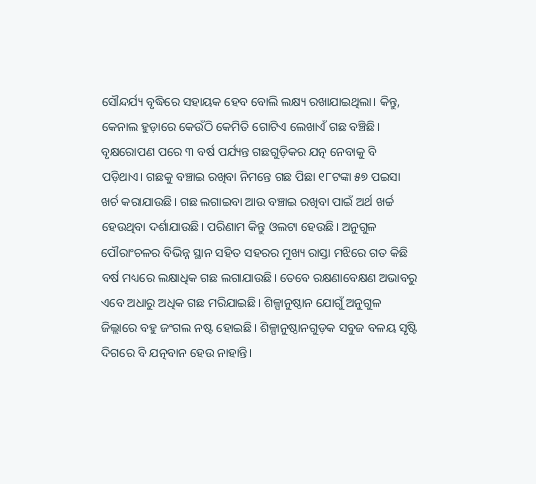ସୌନ୍ଦର୍ଯ୍ୟ ବୃଦ୍ଧିରେ ସହାୟକ ହେବ ବୋଲି ଲକ୍ଷ୍ୟ ରଖାଯାଇଥିଲା। କିନ୍ତୁ, କେନାଲ ହୁଡ଼ାରେ କେଉଁଠି କେମିତି ଗୋଟିଏ ଲେଖାଏଁ ଗଛ ବଞ୍ଚିଛି। ବୃକ୍ଷରୋପଣ ପରେ ୩ ବର୍ଷ ପର୍ଯ୍ୟନ୍ତ ଗଛଗୁଡ଼ିକର ଯତ୍ନ ନେବାକୁ ବି ପଡ଼ିଥାଏ। ଗଛକୁ ବଞ୍ଚାଇ ରଖିବା ନିମନ୍ତେ ଗଛ ପିଛା ୧୮ଟଙ୍କା ୫୭ ପଇସା ଖର୍ଚ କରାଯାଉଛି। ଗଛ ଲଗାଇବା ଆଉ ବଞ୍ଚାଇ ରଖିବା ପାଇଁ ଅର୍ଥ ଖର୍ଚ୍ଚ ହେଉଥିବା ଦର୍ଶାଯାଉଛି। ପରିଣାମ କିନ୍ତୁ ଓଲଟା ହେଉଛି। ଅନୁଗୁଳ ପୌରାଂଚଳର ବିଭିନ୍ନ ସ୍ଥାନ ସହିତ ସହରର ମୁଖ୍ୟ ରାସ୍ତା ମଝିରେ ଗତ କିଛି ବର୍ଷ ମଧ୍ୟରେ ଲକ୍ଷାଧିକ ଗଛ ଲଗାଯାଉଛି। ‌ତେ‌ବେ ରକ୍ଷଣାବେକ୍ଷଣ ଅଭାବରୁ ଏବେ ଅଧାରୁ ଅଧିକ ଗଛ ମରିଯାଇଛି। ଶିଳ୍ପାନୁଷ୍ଠାନ ଯୋଗୁଁ ଅନୁଗୁଳ ଜିଲ୍ଲାରେ ବହୁ ଜଂଗଲ ନ‌ଷ୍ଟ ହୋଇଛି। ଶିଳ୍ପାନୁଷ୍ଠାନଗୁଡ଼କ ସବୁଜ ବଳୟ ସୃଷ୍ଟି ଦିଗରେ ବି ଯତ୍ନବାନ ହେଉ ନାହାନ୍ତି।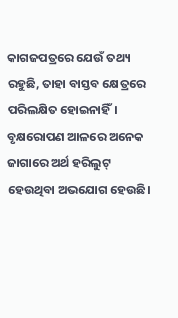କାଗଜପତ୍ରରେ ଯେଉଁ ତଥ୍ୟ ରହୁଛି, ତାହା ବାସ୍ତବ ‌କ୍ଷେତ୍ରରେ ପରିଲକ୍ଷିତ ହୋଇନାହିଁ। ବୃକ୍ଷରୋପଣ ଆଳରେ ଅନେକ ଜାଗାରେ ଅର୍ଥ ହରିଲୁଟ୍ ହେଉଥିବା ଅଭଯୋଗ ହେଉଛି।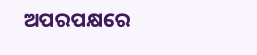ଅପରପକ୍ଷରେ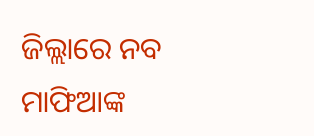ଜିଲ୍ଲାରେ ନବ ମାଫିଆଙ୍କ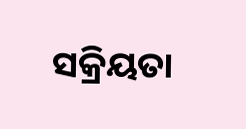ସକ୍ରିୟତା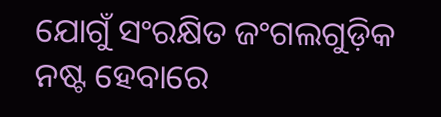ଯୋଗୁଁ ସଂରକ୍ଷିତ ଜଂଗଲଗୁଡ଼ିକ ନଷ୍ଟ ହେବାରେ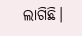ଲାଗିଛି।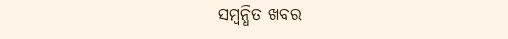ସମ୍ବନ୍ଧିତ ଖବର